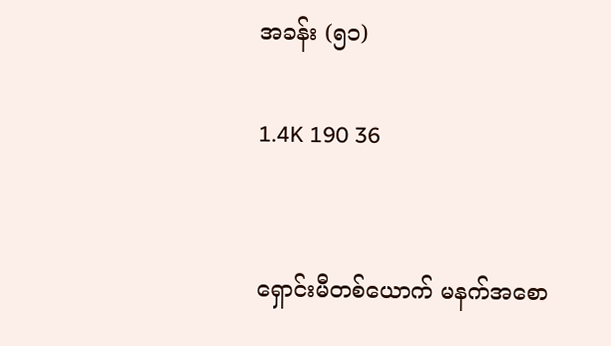အခန်း (၅၁)

1.4K 190 36


ရှောင်းမီတစ်ယောက် မနက်အစော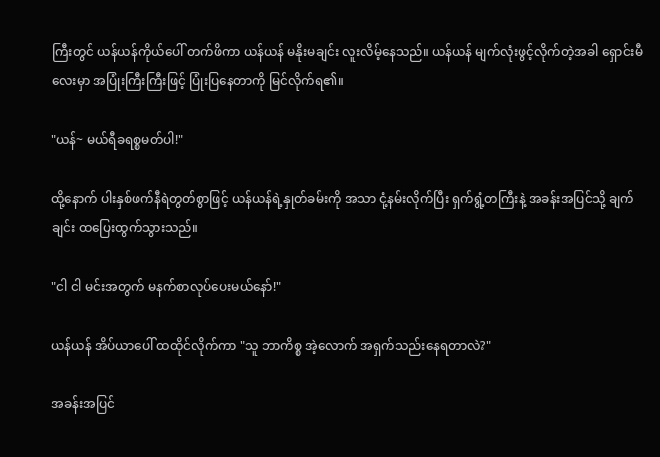ကြီးတွင် ယန်ယန်ကိုယ်ပေါ် တက်ဖိကာ ယန်ယန် မနိုးမချင်း လူးလိမ့်နေသည်။ ယန်ယန် မျက်လုံးဖွင့်လိုက်တဲ့အခါ ရှောင်းမီလေးမှာ အပြုံးကြီးကြီးဖြင့် ပြုံးပြနေတာကို မြင်လိုက်ရ၏။

"ယန်~ မယ်ရီခရစ္စမတ်ပါ!"

ထို့နောက် ပါးနှစ်ဖက်နီရဲတွတ်စွာဖြင့် ယန်ယန်ရဲ့နှုတ်ခမ်းကို အသာ ငုံ့နမ်းလိုက်ပြီး ရှက်ရွံ့တကြီးနဲ့ အခန်းအပြင်သို့ ချက်ချင်း ထပြေးထွက်သွားသည်။

"ငါ ငါ မင်းအတွက် မနက်စာလုပ်ပေးမယ်နော်!"

ယန်ယန် အိပ်ယာပေါ် ထထိုင်လိုက်ကာ "သူ ဘာကိစ္စ အဲ့လောက် အရှက်သည်းနေရတာလဲ?"

အခန်းအပြင်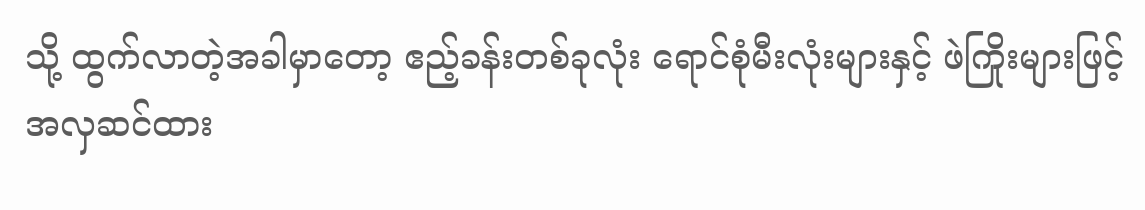သို့ ထွက်လာတဲ့အခါမှာတော့ ဧည့်ခန်းတစ်ခုလုံး ရောင်စုံမီးလုံးများနှင့် ဖဲကြိုးများဖြင့် အလှဆင်ထား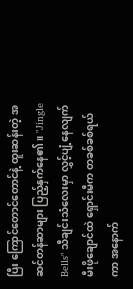ပြီး ကြောင်တောင်တောင်နဲ့ ထူးဆန်းတဲ့ အဆင်တန်ဆာများ ပြည့်နှက်နေ၏။ "Jingle Bells" သီချင်းသံလေးမှာ လွှင့်ပျံ့နေလျက် မီးဖိုချောင်ထဲ ရှောင်းမီက တခစ်ခစ်ရယ်ကာ အနောက်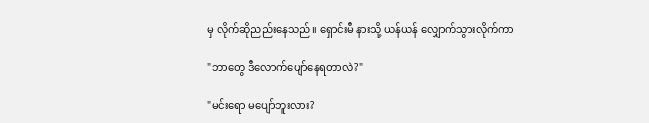မှ လိုက်ဆိုညည်းနေသည်။ ရှောင်းမီ နားသို့ ယန်ယန် လျှောက်သွားလိုက်ကာ

"ဘာတွေ ဒီလောက်ပျော်နေရတာလဲ?"

"မင်းရော မပျော်ဘူးလား?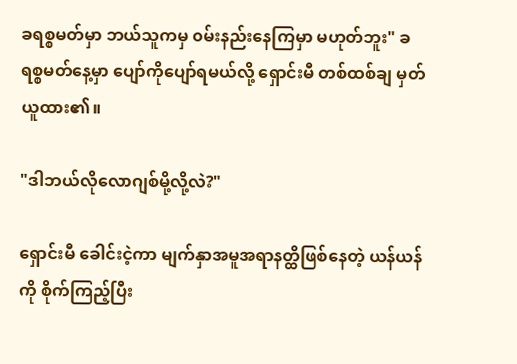ခရစ္စမတ်မှာ ဘယ်သူကမှ ၀မ်းနည်းနေကြမှာ မဟုတ်ဘူး" ခရစ္စမတ်နေ့မှာ ပျော်ကိုပျော်ရမယ်လို့ ရှောင်းမီ တစ်ထစ်ချ မှတ်ယူထား၏။

"ဒါဘယ်လိုလောဂျစ်မို့လို့လဲ?"

ရှောင်းမီ ခေါင်းငဲ့ကာ မျက်နှာအမူအရာနတ္ထိဖြစ်နေတဲ့ ယန်ယန်ကို စိုက်ကြည့်ပြီး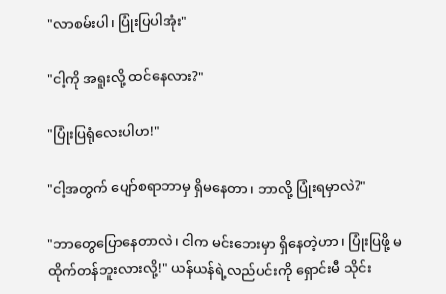"လာစမ်းပါ၊ ပြုံးပြပါအုံး"

"ငါ့ကို အရူးလို့ ထင်နေလား?"

"ပြုံးပြရုံလေးပါဟ!"

"ငါ့အတွက် ပျော်စရာဘာမှ ရှိမနေတာ၊ ဘာလို့ ပြုံးရမှာလဲ?"

"ဘာတွေပြောနေတာလဲ၊ ငါက မင်းဘေးမှာ ရှိနေတဲ့ဟာ၊ ပြုံးပြဖို့ မထိုက်တန်ဘူးလားလို့!" ယန်ယန်ရဲ့လည်ပင်းကို ရှောင်းမီ သိုင်း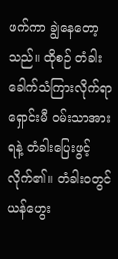ဖက်ကာ ချွဲနေတော့သည်။ ထိုစဉ် တံခါးခေါက်သံကြားလိုက်ရာ ရှောင်းမီ ၀မ်းသာအားရနဲ့ တံခါးပြေးဖွင့်လိုက်၏။ တံခါး၀တွင် ယန်ဟွေး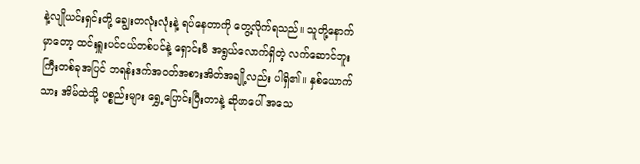နဲ့လျိုယင်းရှင်းတို့ ချွေးတလုံးလုံးနဲ့ ရပ်နေတာကို တွေ့လိုက်ရသည်။ သူတို့နောက်မှာတော့ ထင်းရှူးပင်ငယ်တစ်ပင်နဲ့ ရှောင်းမီ အရွယ်လောက်ရှိတဲ့ လက်ဆောင်ဘူးကြီးတစ်ခုအပြင် ဘရန်းဒက်အဝတ်အစားအိတ်အချို့လည်း ပါရှိ၏။ နှစ်ယောက်သား အိမ်ထဲသို့ ပစ္စည်းများ ရွှေ့ပြောင်းပြီးတာနဲ့ ဆိုဖာပေါ် အသေ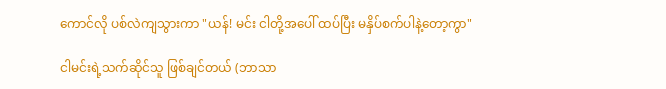ကောင်လို ပစ်လဲကျသွားကာ "ယန်! မင်း ငါတို့အပေါ် ထပ်ပြီး မနှိပ်စက်ပါနဲ့တော့ကွာ"

ငါမင်းရဲ့သက်ဆိုင်သူ ဖြစ်ချင်တယ် (ဘာသာ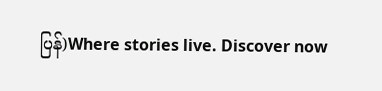ပြန်)Where stories live. Discover now